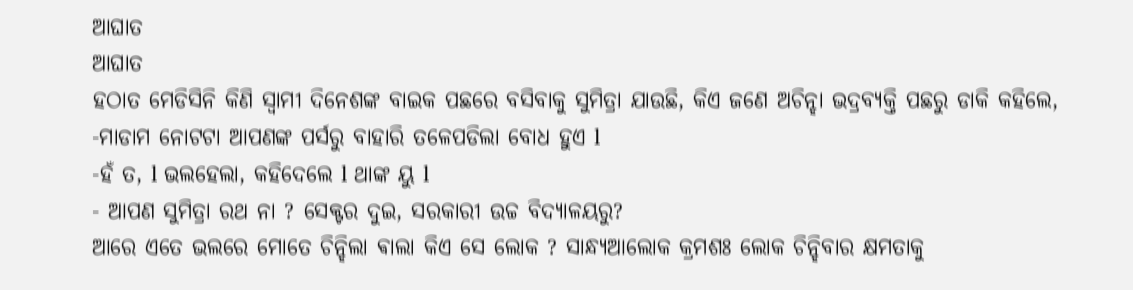ଆଘାତ
ଆଘାତ
ହଠାତ ମେଡିସିନି କିଣି ସ୍ୱାମୀ ଦିନେଶଙ୍କ ବାଇକ ପଛରେ ବସିବାକୁ ସୁମିତ୍ରା ଯାଉଛି, କିଏ ଜଣେ ଅଚିନ୍ହା ଭଦ୍ରବ୍ୟକ୍ତି ପଛରୁ ଡାକି କହିଲେ,
-ମାଡାମ ନୋଟଟା ଆପଣଙ୍କ ପର୍ସରୁ ବାହାରି ତଳେପଡିଲା ବୋଧ ହୁଏ l
-ହଁ ତ, l ଭଲହେଲା, କହିଦେଲେ l ଥାଙ୍କ ୟୁ l
- ଆପଣ ସୁମିତ୍ରା ରଥ ନା ? ସେକ୍ଟର ଦୁଇ, ସରକାରୀ ଉଚ୍ଚ ବିଦ୍ୟାଳୟରୁ?
ଆରେ ଏତେ ଭଲରେ ମୋତେ ଚିନ୍ହିଲା ଵାଲା କିଏ ସେ ଲୋକ ? ସାନ୍ଧ୍ୟଆଲୋକ କ୍ରମଶଃ ଲୋକ ଚିନ୍ହିବାର କ୍ଷମତାକୁ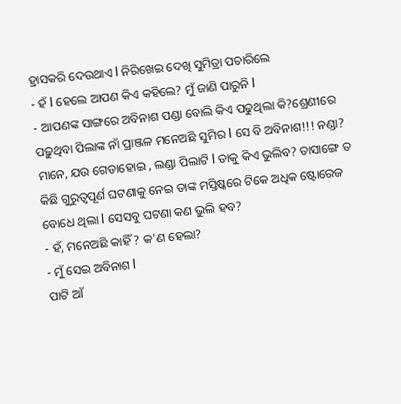ହ୍ରାସକରି ଦେଉଥାଏ l ନିରିଖେଇ ଦେଖି ସୁମିତ୍ରା ପଚାରିଲେ
- ହଁ l ହେଲେ ଆପଣ କିଏ କହିଲେ? ମୁଁ ଜାଣି ପାରୁନି l
- ଆପଣଙ୍କ ସାଙ୍ଗରେ ଅବିନାଶ ପଣ୍ଡା ବୋଲି କିଏ ପଢୁଥିଲା କି?ଶ୍ରେଣୀରେ ପଢ଼ୁଥିବା ପିଲାଙ୍କ ନାଁ ପ୍ରାଞ୍ଜଳ ମନେଅଛି ସୁମିର l ସେ ବି ଅବିନାଶ!!! ନଣ୍ଡା?
ମାନେ, ଯଉ ଗେଡାହୋଇ , ଲଣ୍ଡା ପିଲାଟି l ତାକୁ କିଏ ଭୁଲିବ? ତାସାଙ୍ଗେ ତ କିଛି ଗୁରୁତ୍ୱପୂର୍ଣ ଘଟଣାକୁ ନେଇ ତାଙ୍କ ମସ୍ତିଷ୍କରେ ଟିକେ ଅଧିକ ଷ୍ଟୋରେଜ ବୋଧେ ଥିଲା l ସେସବୁ ଘଟଣା କଣ ଭୁଲି ହବ?
- ହଁ, ମନେଅଛି କାହିଁ ? କ'ଣ ହେଲା?
- ମୁଁ ସେଇ ଅବିନାଶ l
ପାଟି ଆଁ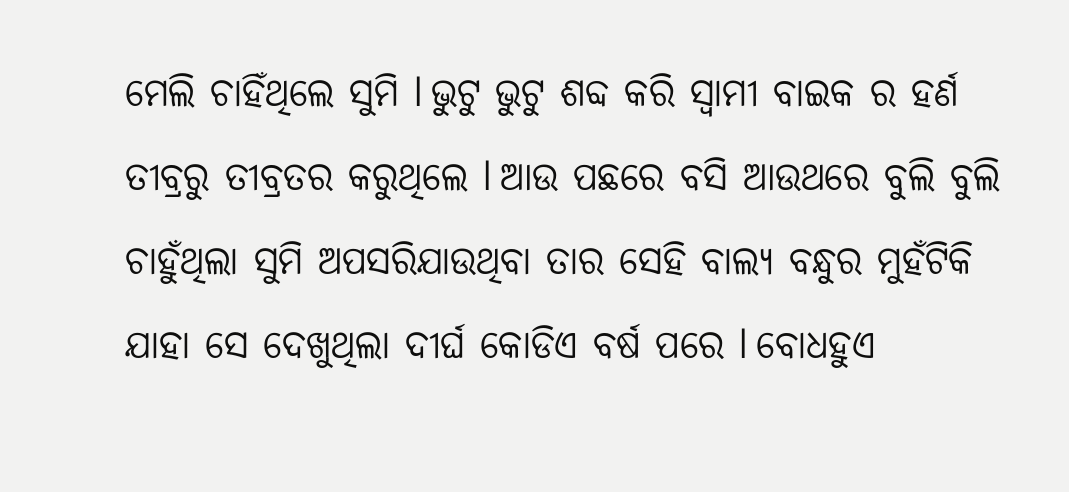ମେଲି ଚାହିଁଥିଲେ ସୁମି l ଭୁଟୁ ଭୁଟୁ ଶବ୍ଦ କରି ସ୍ୱାମୀ ବାଇକ ର ହର୍ଣ ତୀବ୍ରରୁ ତୀବ୍ରତର କରୁଥିଲେ l ଆଉ ପଛରେ ବସି ଆଉଥରେ ବୁଲି ବୁଲି ଚାହୁଁଥିଲା ସୁମି ଅପସରିଯାଉଥିବା ତାର ସେହି ବାଲ୍ୟ ବନ୍ଧୁର ମୁହଁଟିକି ଯାହା ସେ ଦେଖୁଥିଲା ଦୀର୍ଘ କୋଡିଏ ବର୍ଷ ପରେ l ବୋଧହୁଏ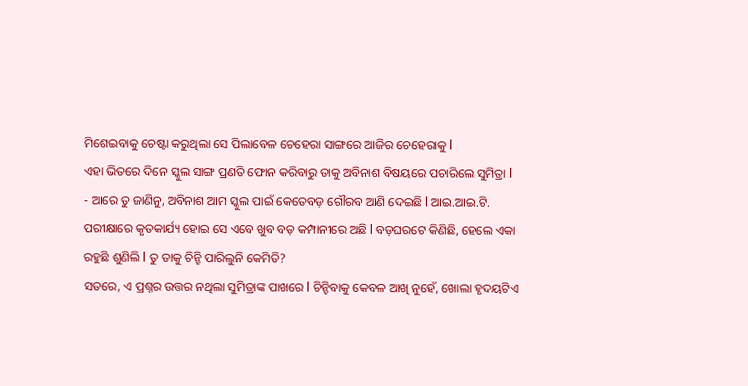ମିଶେଇବାକୁ ଚେଷ୍ଟା କରୁଥିଲା ସେ ପିଲାବେଳ ଚେହେରା ସାଙ୍ଗରେ ଆଜିର ଚେହେରାକୁ l
ଏହା ଭିତରେ ଦିନେ ସ୍କୁଲ ସାଙ୍ଗ ପ୍ରଣତି ଫୋନ କରିବାରୁ ତାକୁ ଅବିନାଶ ବିଷୟରେ ପଚାରିଲେ ସୁମିତ୍ରା l
- ଆରେ ତୁ ଜାଣିନୁ, ଅବିନାଶ ଆମ ସ୍କୁଲ ପାଇଁ କେତେବଡ଼ ଗୌରବ ଆଣି ଦେଇଛି l ଆଇ.ଆଇ.ଟି. ପରୀକ୍ଷାରେ କୃତକାର୍ଯ୍ୟ ହୋଇ ସେ ଏବେ ଖୁବ ବଡ଼ କମ୍ପାନୀରେ ଅଛି l ବଡ଼ଘରଟେ କିଣିଛି, ହେଲେ ଏକା ରହୁଛି ଶୁଣିଲି l ତୁ ତାକୁ ଚିନ୍ହି ପାରିଲୁନି କେମିତି?
ସତରେ, ଏ ପ୍ରଶ୍ନର ଉତ୍ତର ନଥିଲା ସୁମିତ୍ରାଙ୍କ ପାଖରେ l ଚିନ୍ହିବାକୁ କେବଳ ଆଖି ନୁହେଁ, ଖୋଲା ହୃଦୟଟିଏ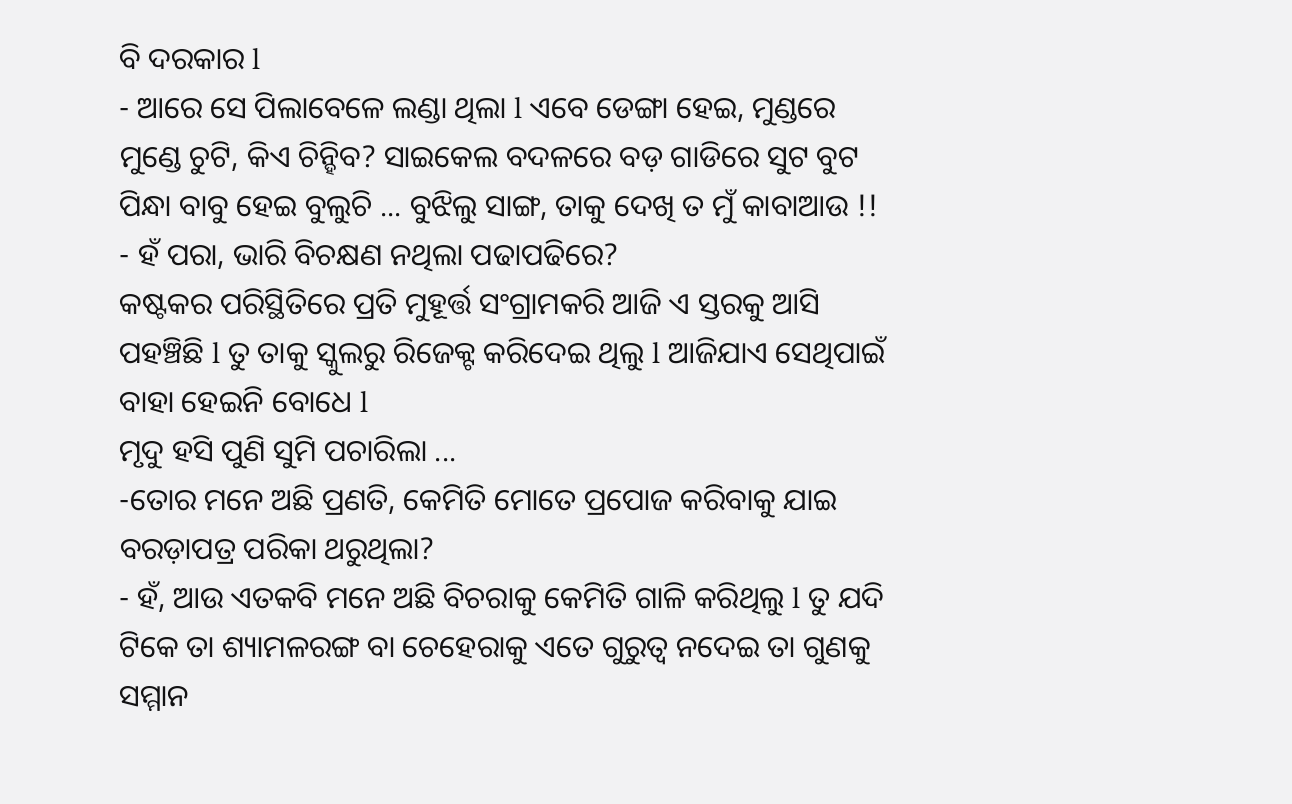ବି ଦରକାର l
- ଆରେ ସେ ପିଲାବେଳେ ଲଣ୍ଡା ଥିଲା l ଏବେ ଡେଙ୍ଗା ହେଇ, ମୁଣ୍ଡରେ ମୁଣ୍ଡେ ଚୁଟି, କିଏ ଚିନ୍ହିବ? ସାଇକେଲ ବଦଳରେ ବଡ଼ ଗାଡିରେ ସୁଟ ବୁଟ ପିନ୍ଧା ବାବୁ ହେଇ ବୁଲୁଚି ... ବୁଝିଲୁ ସାଙ୍ଗ, ତାକୁ ଦେଖି ତ ମୁଁ କାବାଆଉ !!
- ହଁ ପରା, ଭାରି ବିଚକ୍ଷଣ ନଥିଲା ପଢାପଢିରେ?
କଷ୍ଟକର ପରିସ୍ଥିତିରେ ପ୍ରତି ମୁହୂର୍ତ୍ତ ସଂଗ୍ରାମକରି ଆଜି ଏ ସ୍ତରକୁ ଆସି ପହଞ୍ଚିଛି l ତୁ ତାକୁ ସ୍କୁଲରୁ ରିଜେକ୍ଟ କରିଦେଇ ଥିଲୁ l ଆଜିଯାଏ ସେଥିପାଇଁ ବାହା ହେଇନି ବୋଧେ l
ମୃଦୁ ହସି ପୁଣି ସୁମି ପଚାରିଲା ...
-ତୋର ମନେ ଅଛି ପ୍ରଣତି, କେମିତି ମୋତେ ପ୍ରପୋଜ କରିବାକୁ ଯାଇ ବରଡ଼ାପତ୍ର ପରିକା ଥରୁଥିଲା?
- ହଁ, ଆଉ ଏତକବି ମନେ ଅଛି ବିଚରାକୁ କେମିତି ଗାଳି କରିଥିଲୁ l ତୁ ଯଦି ଟିକେ ତା ଶ୍ୟାମଳରଙ୍ଗ ବା ଚେହେରାକୁ ଏତେ ଗୁରୁତ୍ୱ ନଦେଇ ତା ଗୁଣକୁ ସମ୍ମାନ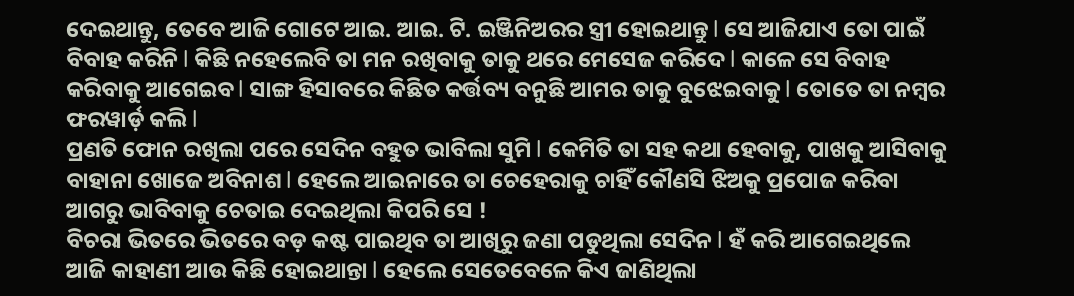ଦେଇଥାନ୍ତୁ, ତେବେ ଆଜି ଗୋଟେ ଆଇ. ଆଇ. ଟି. ଇଞ୍ଜିନିଅରର ସ୍ତ୍ରୀ ହୋଇଥାନ୍ତୁ l ସେ ଆଜିଯାଏ ତୋ ପାଇଁ ବିବାହ କରିନି l କିଛି ନହେଲେବି ତା ମନ ରଖିବାକୁ ତାକୁ ଥରେ ମେସେଜ କରିଦେ l କାଳେ ସେ ବିବାହ କରିବାକୁ ଆଗେଇବ l ସାଙ୍ଗ ହିସାବରେ କିଛିତ କର୍ତ୍ତବ୍ୟ ବନୁଛି ଆମର ତାକୁ ବୁଝେଇବାକୁ l ତୋତେ ତା ନମ୍ବର ଫରୱାର୍ଡ଼ କଲି l
ପ୍ରଣତି ଫୋନ ରଖିଲା ପରେ ସେଦିନ ବହୁତ ଭାବିଲା ସୁମି l କେମିତି ତା ସହ କଥା ହେବାକୁ, ପାଖକୁ ଆସିବାକୁ ବାହାନା ଖୋଜେ ଅବିନାଶ l ହେଲେ ଆଇନାରେ ତା ଚେହେରାକୁ ଚାହିଁ କୌଣସି ଝିଅକୁ ପ୍ରପୋଜ କରିବା ଆଗରୁ ଭାବିବାକୁ ଚେତାଇ ଦେଇଥିଲା କିପରି ସେ !
ବିଚରା ଭିତରେ ଭିତରେ ବଡ଼ କଷ୍ଟ ପାଇଥିବ ତା ଆଖିରୁ ଜଣା ପଡୁଥିଲା ସେଦିନ l ହଁ କରି ଆଗେଇଥିଲେ ଆଜି କାହାଣୀ ଆଉ କିଛି ହୋଇଥାନ୍ତା l ହେଲେ ସେତେବେଳେ କିଏ ଜାଣିଥିଲା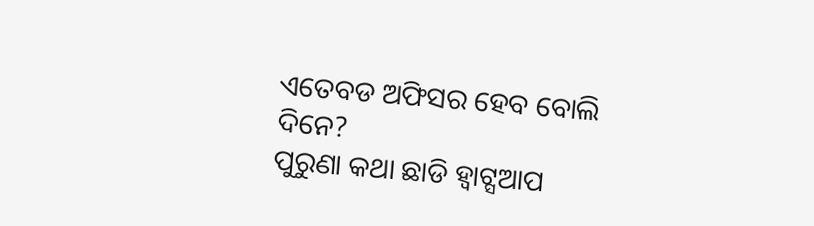ଏତେବଡ ଅଫିସର ହେବ ବୋଲି ଦିନେ?
ପୁରୁଣା କଥା ଛାଡି ହ୍ୱାଟ୍ସଆପ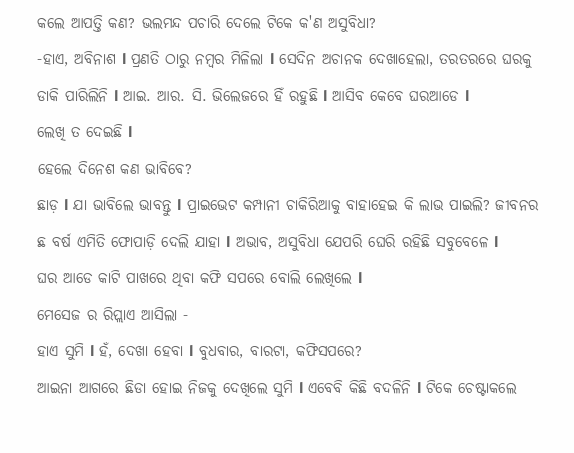କଲେ ଆପତ୍ତି କଣ? ଭଲମନ୍ଦ ପଚାରି ଦେଲେ ଟିକେ କ'ଣ ଅସୁବିଧା?
-ହାଏ, ଅବିନାଶ l ପ୍ରଣତି ଠାରୁ ନମ୍ବର ମିଳିଲା l ସେଦିନ ଅଚାନକ ଦେଖାହେଲା, ତରତରରେ ଘରକୁ ଡାକି ପାରିଲିନି l ଆଇ. ଆର. ସି. ଭିଲେଜରେ ହିଁ ରହୁଛି l ଆସିବ କେବେ ଘରଆଡେ l
ଲେଖି ତ ଦେଇଛି l
ହେଲେ ଦିନେଶ କଣ ଭାବିବେ?
ଛାଡ଼ l ଯା ଭାବିଲେ ଭାବନ୍ତୁ l ପ୍ରାଇଭେଟ କମ୍ପାନୀ ଚାକିରିଆକୁ ବାହାହେଇ କି ଲାଭ ପାଇଲି? ଜୀବନର ଛ ବର୍ଷ ଏମିତି ଫୋପାଡ଼ି ଦେଲି ଯାହା l ଅଭାବ, ଅସୁବିଧା ଯେପରି ଘେରି ରହିଛି ସବୁବେଳେ l
ଘର ଆଡେ କାଟି ପାଖରେ ଥିବା କଫି ସପରେ ବୋଲି ଲେଖିଲେ l
ମେସେଜ ର ରିପ୍ଲାଏ ଆସିଲା -
ହାଏ ସୁମି l ହଁ, ଦେଖା ହେବା l ବୁଧବାର, ବାରଟା, କଫିସପରେ?
ଆଇନା ଆଗରେ ଛିଡା ହୋଇ ନିଜକୁ ଦେଖିଲେ ସୁମି l ଏବେବି କିଛି ବଦଳିନି l ଟିକେ ଚେଷ୍ଟାକଲେ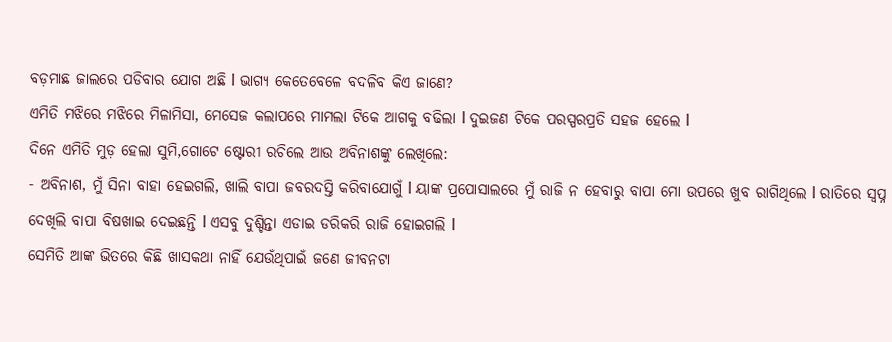ବଡ଼ମାଛ ଜାଲରେ ପଡିବାର ଯୋଗ ଅଛି l ଭାଗ୍ୟ କେତେବେଳେ ବଦଳିବ କିଏ ଜାଣେ?
ଏମିତି ମଝିରେ ମଝିରେ ମିଳାମିସା, ମେସେଜ କଲାପରେ ମାମଲା ଟିକେ ଆଗକୁ ବଢିଲା l ଦୁଇଜଣ ଟିକେ ପରସ୍ପରପ୍ରତି ସହଜ ହେଲେ l
ଦିନେ ଏମିତି ମୁଡ଼ ହେଲା ସୁମି,ଗୋଟେ ଷ୍ଟୋରୀ ରଚିଲେ ଆଉ ଅବିନାଶଙ୍କୁ ଲେଖିଲେ:
- ଅବିନାଶ, ମୁଁ ସିନା ବାହା ହେଇଗଲି, ଖାଲି ବାପା ଜବରଦସ୍ତି କରିବାଯୋଗୁଁ l ୟାଙ୍କ ପ୍ରପୋସାଲରେ ମୁଁ ରାଜି ନ ହେବାରୁ ବାପା ମୋ ଉପରେ ଖୁବ ରାଗିଥିଲେ l ରାତିରେ ସ୍ୱପ୍ନ ଦେଖିଲି ବାପା ବିଷଖାଇ ଦେଇଛନ୍ତି l ଏସବୁ ଦୁଶ୍ଚିନ୍ତା ଏଡାଇ ଡରିକରି ରାଜି ହୋଇଗଲି l
ସେମିତି ଆଙ୍କ ଭିତରେ କିଛି ଖାସକଥା ନାହିଁ ଯେଉଁଥିପାଇଁ ଜଣେ ଜୀବନଟା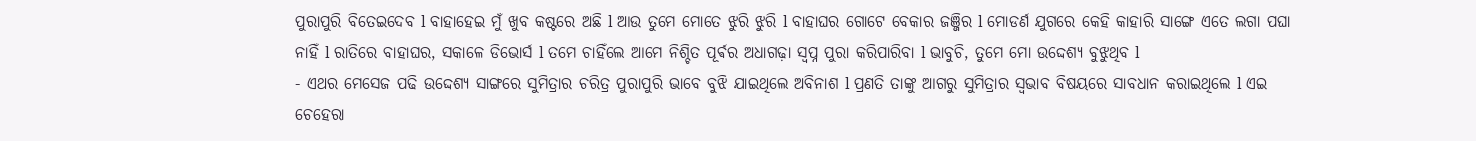ପୁରାପୁରି ବିତେଇଦେବ l ବାହାହେଇ ମୁଁ ଖୁବ କଷ୍ଟରେ ଅଛି l ଆଉ ତୁମେ ମୋତେ ଝୁରି ଝୁରି l ବାହାଘର ଗୋଟେ ବେକାର ଜଞ୍ଜିର l ମୋଡର୍ଣ ଯୁଗରେ କେହି କାହାରି ସାଙ୍ଗେ ଏତେ ଲଗା ପଘା ନାହିଁ l ରାତିରେ ବାହାଘର, ସକାଳେ ଡିଭୋର୍ସ l ତମେ ଚାହିଁଲେ ଆମେ ନିଶ୍ଚିତ ପୂର୍ଵର ଅଧାଗଢ଼ା ସ୍ୱପ୍ନ ପୁରା କରିପାରିବା l ଭାବୁଚି, ତୁମେ ମୋ ଉଦ୍ଦେଶ୍ୟ ବୁଝୁଥିବ l
- ଏଥର ମେସେଜ ପଢି ଉଦ୍ଦେଶ୍ୟ ସାଙ୍ଗରେ ସୁମିତ୍ରାର ଚରିତ୍ର ପୁରାପୁରି ଭାବେ ବୁଝି ଯାଇଥିଲେ ଅବିନାଶ l ପ୍ରଣତି ତାଙ୍କୁ ଆଗରୁ ସୁମିତ୍ରାର ସ୍ୱଭାବ ବିଷୟରେ ସାବଧାନ କରାଇଥିଲେ l ଏଇ ଚେହେରା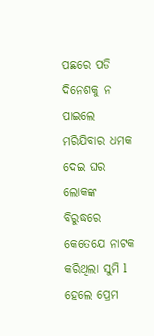ପଛରେ ପଡି ଦିନେଶକୁ ନ ପାଇଲେ ମରିଯିବାର ଧମକ ଦେଇ ଘର ଲୋକଙ୍କ ବିରୁଦ୍ଧରେ କେତେଯେ ନାଟକ କରିଥିଲା ସୁମି l
ହେଲେ ପ୍ରେମ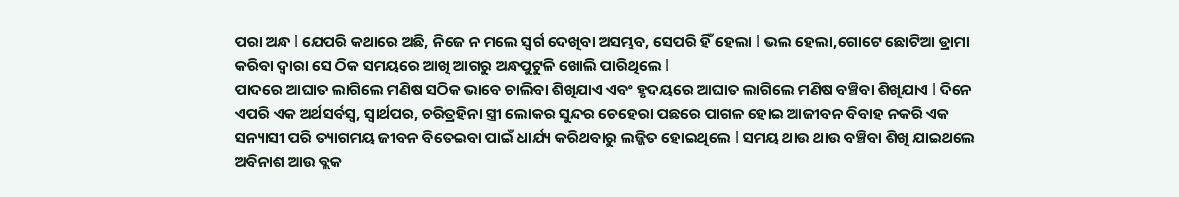ପରା ଅନ୍ଧ l ଯେପରି କଥାରେ ଅଛି, ନିଜେ ନ ମଲେ ସ୍ୱର୍ଗ ଦେଖିବା ଅସମ୍ଭବ, ସେପରି ହିଁ ହେଲା l ଭଲ ହେଲା,ଗୋଟେ ଛୋଟିଆ ଡ୍ରାମା କରିବା ଦ୍ୱାରା ସେ ଠିକ ସମୟରେ ଆଖି ଆଗରୁ ଅନ୍ଧପୁଟୁଳି ଖୋଲି ପାରିଥିଲେ l
ପାଦରେ ଆଘାତ ଲାଗିଲେ ମଣିଷ ସଠିକ ଭାବେ ଚାଲିବା ଶିଖିଯାଏ ଏବଂ ହୃଦୟରେ ଆଘାତ ଲାଗିଲେ ମଣିଷ ବଞ୍ଚିବା ଶିଖିଯାଏ l ଦିନେ ଏପରି ଏକ ଅର୍ଥସର୍ବସ୍ୱ, ସ୍ୱାର୍ଥପର, ଚରିତ୍ରହିନା ସ୍ତ୍ରୀ ଲୋକର ସୁନ୍ଦର ଚେହେରା ପଛରେ ପାଗଳ ହୋଇ ଆଜୀବନ ବିବାହ ନକରି ଏକ ସନ୍ୟାସୀ ପରି ତ୍ୟାଗମୟ ଜୀବନ ବିତେଇବା ପାଇଁ ଧାର୍ଯ୍ୟ କରିଥବାରୁ ଲଜ୍ଜିତ ହୋଇଥିଲେ l ସମୟ ଥାଉ ଥାଉ ବଞ୍ଚିବା ଶିଖି ଯାଇଥଲେ ଅବିନାଶ ଆଉ ବ୍ଲକ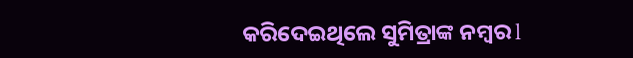କରିଦେଇଥିଲେ ସୁମିତ୍ରାଙ୍କ ନମ୍ବର l